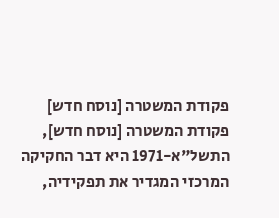פקודת המשטרה [נוסח חדש]
פקודת המשטרה [נוסח חדש], התשל"א-1971 היא דבר החקיקה המרכזי המגדיר את תפקידיה,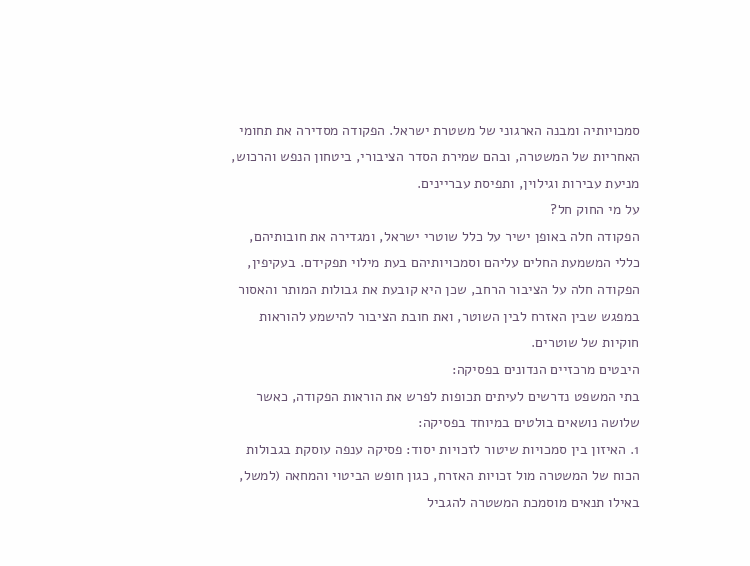סמכויותיה ומבנה הארגוני של משטרת ישראל. הפקודה מסדירה את תחומי האחריות של המשטרה, ובהם שמירת הסדר הציבורי, ביטחון הנפש והרכוש, מניעת עבירות וגילוין, ותפיסת עבריינים.
על מי החוק חל?
הפקודה חלה באופן ישיר על כלל שוטרי ישראל, ומגדירה את חובותיהם, כללי המשמעת החלים עליהם וסמכויותיהם בעת מילוי תפקידם. בעקיפין, הפקודה חלה על הציבור הרחב, שכן היא קובעת את גבולות המותר והאסור במפגש שבין האזרח לבין השוטר, ואת חובת הציבור להישמע להוראות חוקיות של שוטרים.
היבטים מרכזיים הנדונים בפסיקה:
בתי המשפט נדרשים לעיתים תכופות לפרש את הוראות הפקודה, כאשר שלושה נושאים בולטים במיוחד בפסיקה:
1. האיזון בין סמכויות שיטור לזכויות יסוד: פסיקה ענפה עוסקת בגבולות הכוח של המשטרה מול זכויות האזרח, כגון חופש הביטוי והמחאה (למשל, באילו תנאים מוסמכת המשטרה להגביל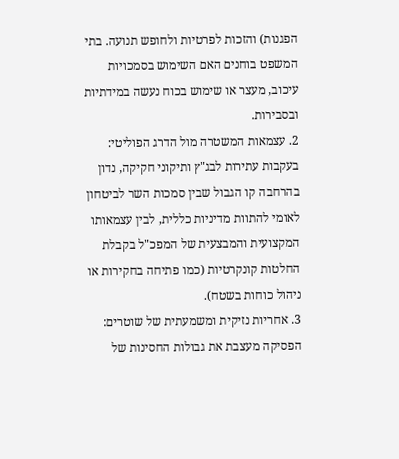הפגנות) והזכות לפרטיות ולחופש תנועה. בתי המשפט בוחנים האם השימוש בסמכויות עיכוב, מעצר או שימוש בכוח נעשה במידתיות ובסבירות.
2. עצמאות המשטרה מול הדרג הפוליטי: בעקבות עתירות לבג"ץ ותיקוני חקיקה, נדון בהרחבה קו הגבול שבין סמכות השר לביטחון לאומי להתוות מדיניות כללית, לבין עצמאותו המקצועית והמבצעית של המפכ"ל בקבלת החלטות קונקרטיות (כמו פתיחה בחקירות או ניהול כוחות בשטח).
3. אחריות נזיקית ומשמעתית של שוטרים: הפסיקה מעצבת את גבולות החסינות של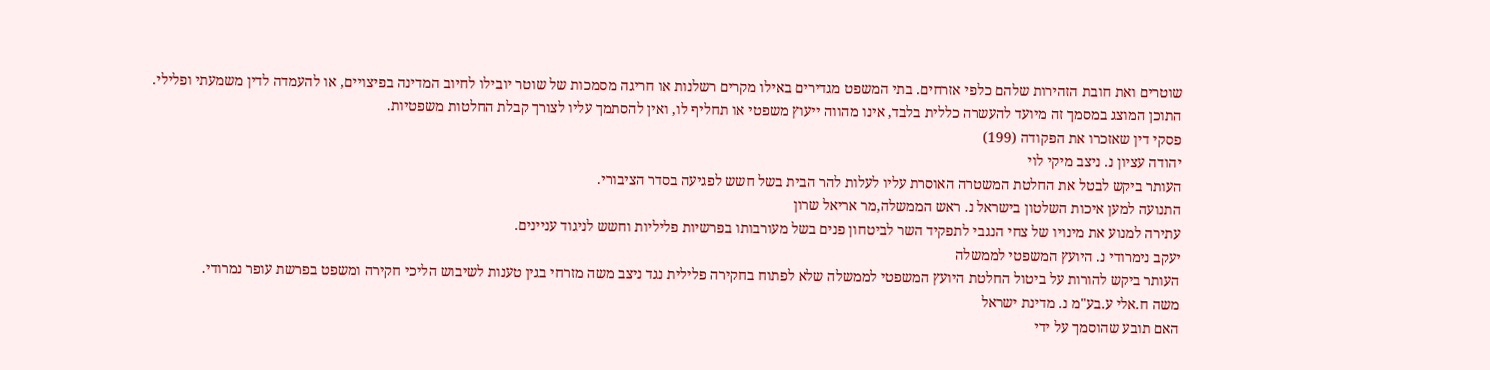שוטרים ואת חובת הזהירות שלהם כלפי אזרחים. בתי המשפט מגדירים באילו מקרים רשלנות או חריגה מסמכות של שוטר יובילו לחיוב המדינה בפיצויים, או להעמדה לדין משמעתי ופלילי.
התוכן המוצג במסמך זה מיועד להעשרה כללית בלבד, אינו מהווה ייעוץ משפטי או תחליף לו, ואין להסתמך עליו לצורך קבלת החלטות משפטיות.
פסקי דין שאזכרו את הפקודה (199)
יהודה עציון נ. ניצב מיקי לוי
העותר ביקש לבטל את החלטת המשטרה האוסרת עליו לעלות להר הבית בשל חשש לפגיעה בסדר הציבורי.
התנועה למען איכות השלטון בישראל נ. ראש הממשלה,מר אריאל שרון
עתירה למנוע את מינויו של צחי הנגבי לתפקיד השר לביטחון פנים בשל מעורבותו בפרשיות פליליות וחשש לניגוד עניינים.
יעקב נימרודי נ. היועץ המשפטי לממשלה
העותר ביקש להורות על ביטול החלטת היועץ המשפטי לממשלה שלא לפתוח בחקירה פלילית נגד ניצב משה מזרחי בגין טענות לשיבוש הליכי חקירה ומשפט בפרשת עופר נמרודי.
משה ח.אלי ע.בע"מ נ. מדינת ישראל
האם תובע שהוסמך על ידי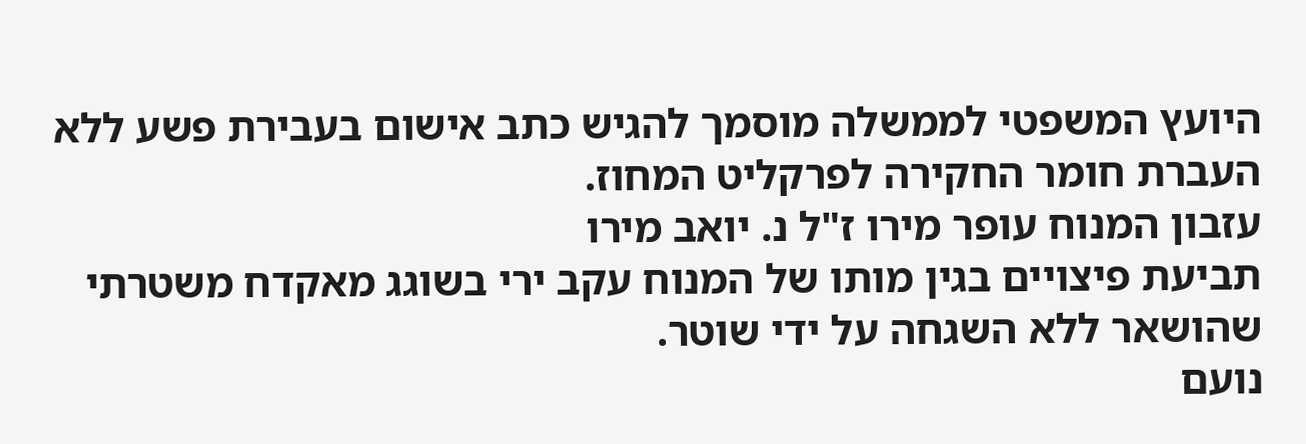היועץ המשפטי לממשלה מוסמך להגיש כתב אישום בעבירת פשע ללא העברת חומר החקירה לפרקליט המחוז.
עזבון המנוח עופר מירו ז"ל נ. יואב מירו
תביעת פיצויים בגין מותו של המנוח עקב ירי בשוגג מאקדח משטרתי שהושאר ללא השגחה על ידי שוטר.
נועם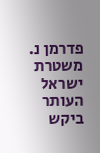פדרמן נ. משטרת ישראל
העותר ביקש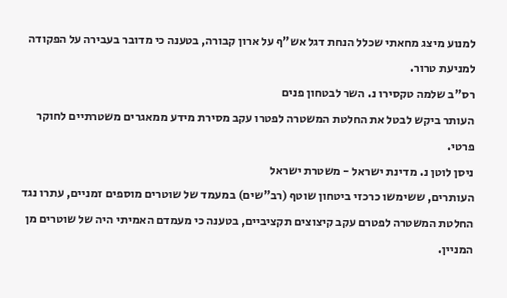למנוע מיצג מחאתי שכלל הנחת דגל אש"ף על ארון קבורה, בטענה כי מדובר בעבירה על הפקודה למניעת טרור.
רס"ב שלמה טקסירו נ. השר לבטחון פנים
העותר ביקש לבטל את החלטת המשטרה לפטרו עקב מסירת מידע ממאגרים משטרתיים לחוקר פרטי.
ניסן לוטן נ. מדינת ישראל - משטרת ישראל
העותרים, ששימשו כרכזי ביטחון שוטף (רב"שים) במעמד של שוטרים מוספים זמניים, עתרו נגד החלטת המשטרה לפטרם עקב קיצוצים תקציביים, בטענה כי מעמדם האמיתי היה של שוטרים מן המניין.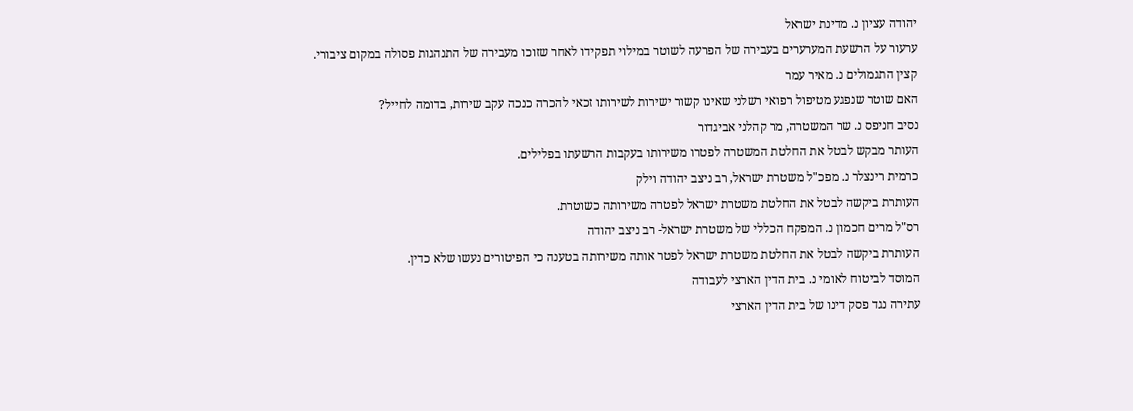יהודה עציון נ. מדינת ישראל
ערעור על הרשעת המערערים בעבירה של הפרעה לשוטר במילוי תפקידו לאחר שזוכו מעבירה של התנהגות פסולה במקום ציבורי.
קצין התגמולים נ. מאיר עמר
האם שוטר שנפגע מטיפול רפואי רשלני שאינו קשור ישירות לשירותו זכאי להכרה כנכה עקב שירות, בדומה לחייל?
נסיב חניפס נ. שר המשטרה, מר קהלני אביגדור
העותר מבקש לבטל את החלטת המשטרה לפטרו משירותו בעקבות הרשעתו בפלילים.
כרמית רינצלר נ. מפכ"ל משטרת ישראל, רב ניצב יהודה וילק
העותרת ביקשה לבטל את החלטת משטרת ישראל לפטרה משירותה כשוטרת.
רס"ל מרים חכמון נ. המפקח הכללי של משטרת ישראל- רב ניצב יהודה
העותרת ביקשה לבטל את החלטת משטרת ישראל לפטר אותה משירותה בטענה כי הפיטורים נעשו שלא כדין.
המוסד לביטוח לאומי נ. בית הדין הארצי לעבודה
עתירה נגד פסק דינו של בית הדין הארצי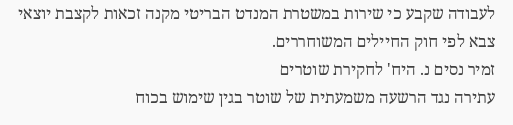לעבודה שקבע כי שירות במשטרת המנדט הבריטי מקנה זכאות לקצבת יוצאי צבא לפי חוק החיילים המשוחררים.
זמיר נסים נ. היח' לחקירת שוטרים
עתירה נגד הרשעה משמעתית של שוטר בגין שימוש בכוח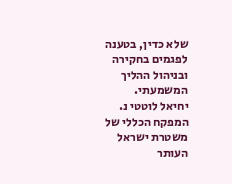שלא כדין, בטענה לפגמים בחקירה ובניהול ההליך המשמעתי.
יחיאל לוטטי נ. המפקח הכללי של משטרת ישראל
העותר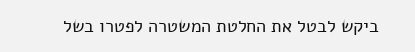ביקש לבטל את החלטת המשטרה לפטרו בשל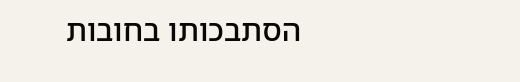הסתבכותו בחובות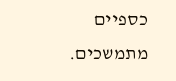כספיים מתמשכים.